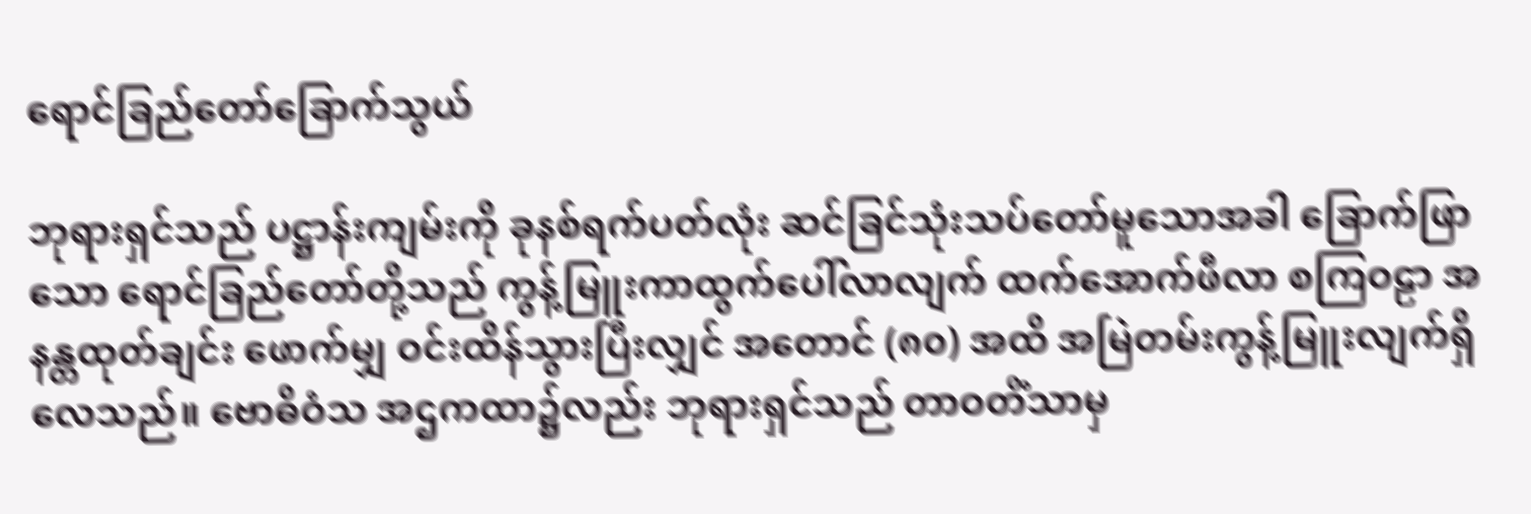ရောင်ခြည်တော်ခြောက်သွယ်

ဘုရားရှင်သည် ပဋ္ဌာန်းကျမ်းကို ခုနစ်ရက်ပတ်လုံး ဆင်ခြင်သုံးသပ်တော်မူသောအခါ ခြောက်ဖြာသော ရောင်ခြည်တော်တို့သည် ကွန့်မြူးကာထွက်ပေါ်လာလျက် ထက်အောက်ဖီလာ စကြဝဠာ အနန္တထုတ်ချင်း ဖောက်မျှ ဝင်းထိန်သွားပြီးလျှင် အတောင် (၈၀) အထိ အမြဲတမ်းကွန့်မြူးလျက်ရှိလေသည်။ ဗောဓိဝံသ အဌကထာ၌လည်း ဘုရားရှင်သည် တာဝတိံသာမှ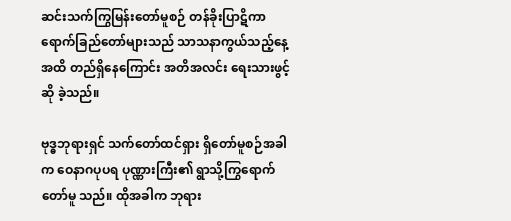ဆင်းသက်ကြွမြန်းတော်မူစဉ် တန်ခိုးပြာဋိကာ ရောက်ခြည်တော်များသည် သာသနာကွယ်သည့်နေ့အထိ တည်ရှိနေကြောင်း အတိအလင်း ရေးသားဖွင့်ဆို ခဲ့သည်။

ဗုဒ္ဓဘုရားရှင် သက်တော်ထင်ရှား ရှိတော်မူစဉ်အခါက ဝေနာဂပုပရ ပုဏ္ဏားကြီး၏ ရွာသို့ကြွရောက်တော်မူ သည်။ ထိုအခါက ဘုရား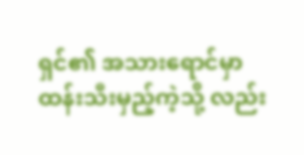ရှင်၏ အသားရောင်မှာ ထန်းသီးမှည့်ကဲ့သို့ လည်း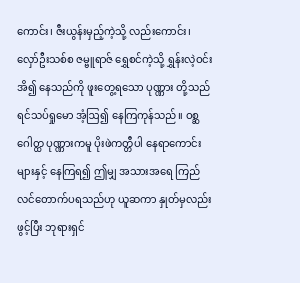ကောင်း၊ ဇီးယွန်းမှည့်ကဲ့သို့ လည်းကောင်း၊ လှော်ဦးသစ်စ ဇမ္ဗူရာဇ် ရွှေစင်ကဲ့သို့ ရွှန်းလဲ့ဝင်းအိ၍ နေသည်ကို ဖူးတွေ့ရသော ပုဏ္ဏား တို့သည် ရင်သပ်ရှုမော အံ့ဩ၍ နေကြကုန်သည်။ ဝစ္ဆဂေါတ္ထ ပုဏ္ဏားကမူ ပိုးဖဲကတ္တီပါ နေရာကောင်းများနှင့် နေကြရ၍ ဤမျှ အသားအရေ ကြည်လင်တောက်ပရသည်ဟု ယူဆကာ နှုတ်မှလည်း ဖွင့်ပြီး ဘုရားရှင်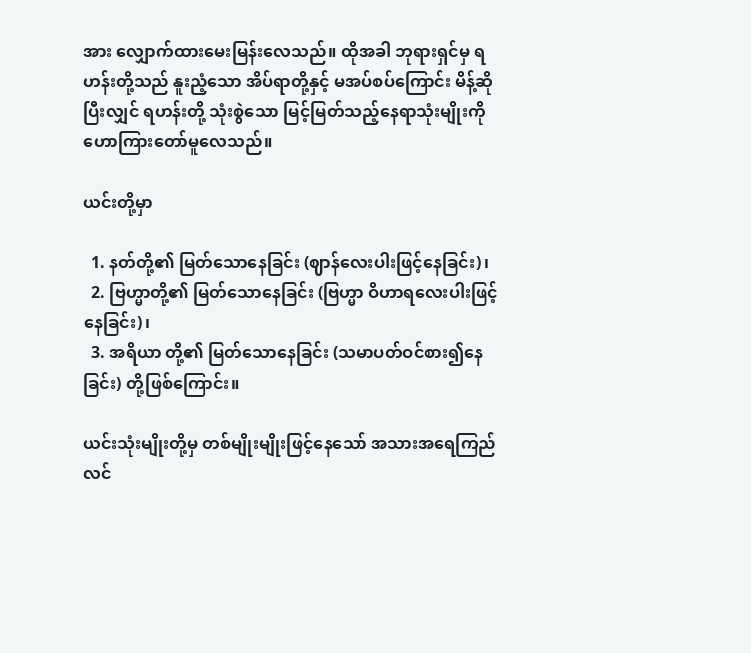အား လျှောက်ထားမေးမြန်းလေသည်။ ထိုအခါ ဘုရားရှင်မှ ရဟန်းတို့သည် နူးညံ့သော အိပ်ရာတို့နှင့် မအပ်စပ်ကြောင်း မိန့်ဆိုပြီးလျှင် ရဟန်းတို့ သုံးစွဲသော မြင့်မြတ်သည့်နေရာသုံးမျိုးကို ဟောကြားတော်မူလေသည်။

ယင်းတို့မှာ

  1. နတ်တို့၏ မြတ်သောနေခြင်း (ဈာန်လေးပါးဖြင့်နေခြင်း)၊
  2. ဗြဟ္မာတို့၏ မြတ်သောနေခြင်း (ဗြဟ္မာ ဝိဟာရလေးပါးဖြင့်နေခြင်း)၊
  3. အရိယာ တို့၏ မြတ်သောနေခြင်း (သမာပတ်ဝင်စား၍နေခြင်း) တို့ဖြစ်ကြောင်း။

ယင်းသုံးမျိုးတို့မှ တစ်မျိုးမျိုးဖြင့်နေသော် အသားအရေကြည်လင်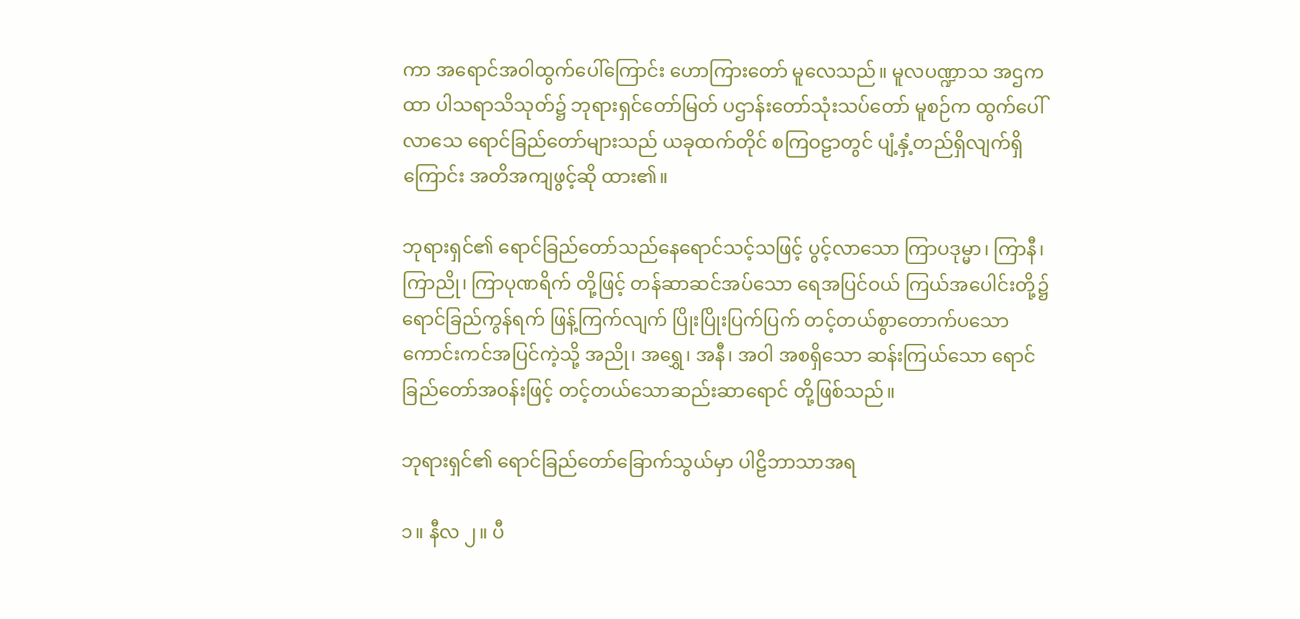ကာ အရောင်အဝါထွက်ပေါ်ကြောင်း ဟောကြားတော် မူလေသည်။ မူလပဏ္ဍာသ အဌကထာ ပါသရာသိသုတ်၌ ဘုရားရှင်တော်မြတ် ပဌာန်းတော်သုံးသပ်တော် မူစဉ်က ထွက်ပေါ်လာသေ ရောင်ခြည်တော်များသည် ယခုထက်တိုင် စကြဝဠာတွင် ပျံ့နှံ့တည်ရှိလျက်ရှိကြောင်း အတိအကျဖွင့်ဆို ထား၏။

ဘုရားရှင်၏ ရောင်ခြည်တော်သည်နေရောင်သင့်သဖြင့် ပွင့်လာသော ကြာပဒုမ္မာ၊ ကြာနီ၊ ကြာညို၊ ကြာပုဏရိက် တို့ဖြင့် တန်ဆာဆင်အပ်သော ရေအပြင်ဝယ် ကြယ်အပေါင်းတို့၌ ရောင်ခြည်ကွန်ရက် ဖြန့်ကြက်လျက် ပြိုးပြိုးပြက်ပြက် တင့်တယ်စွာတောက်ပသော ကောင်းကင်အပြင်ကဲ့သို့ အညို၊ အရွှေ၊ အနီ၊ အဝါ အစရှိသော ဆန်းကြယ်သော ရောင်ခြည်တော်အဝန်းဖြင့် တင့်တယ်သောဆည်းဆာရောင် တို့ဖြစ်သည်။

ဘုရားရှင်၏ ရောင်ခြည်တော်ခြောက်သွယ်မှာ ပါဠိဘာသာအရ

၁။ နီလ ၂။ ပီ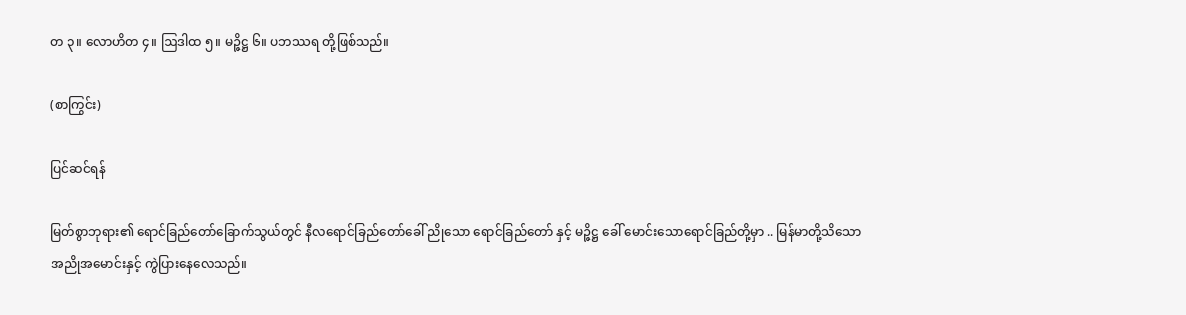တ ၃။ လောဟိတ ၄။ ဩဒါထ ၅။ မဉ္ဇိဋ္ဌ ၆။ ပဘဿရ တို့ဖြစ်သည်။

(စာကြွင်း)

ပြင်ဆင်ရန်

မြတ်စွာဘုရား၏ ရောင်ခြည်တော်ခြောက်သွယ်တွင် နီလရောင်ခြည်တော်ခေါ် ညိုသော ရောင်ခြည်တော် နှင့် မဉ္ဇိဋ္ဌ ခေါ် မောင်းသောရောင်ခြည်တို့မှာ .. မြန်မာတို့သိသော အညိုအမောင်းနှင့် ကွဲပြားနေလေသည်။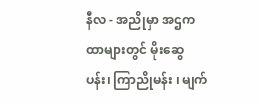နီလ - အညိုမှာ အဌကထာများတွင် မိုးဆွေပန်း၊ ကြာညိုမန်း ၊ မျက်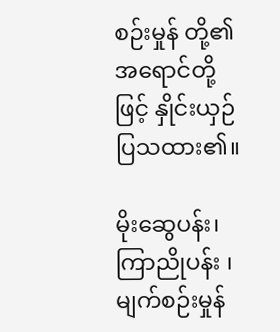စဉ်းမှုန် တို့၏ အရောင်တို့ဖြင့် နှိုင်းယှဉ် ပြသထား၏။

မိုးဆွေပန်း၊ ကြာညိုပန်း ၊ မျက်စဉ်းမှုန်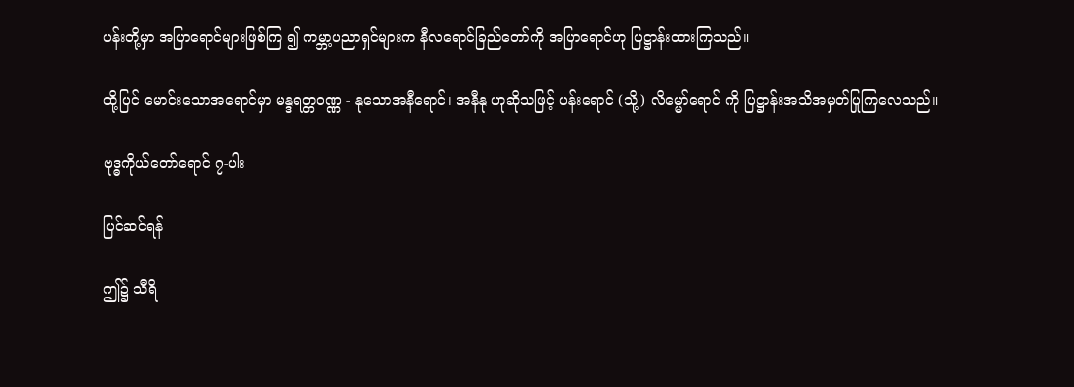ပန်းတို့မှာ အပြာရောင်များဖြစ်ကြ ၍ ကမ္ဘာ့ပညာရှင်များက နီလရောင်ခြည်တော်ကို အပြာရောင်ဟု ပြဋ္ဌာန်းထားကြသည်။

ထို့ပြင် မောင်းသောအရောင်မှာ မန္ဒရတ္တဝဏ္ဏ - နုသောအနီရောင်၊ အနီနု ဟုဆိုသဖြင့် ပန်းရောင် (သို့) လိမ္မော်ရောင် ကို ပြဋ္ဌာန်းအသိအမှတ်ပြုကြလေသည်။

ဗုဒ္ဓကိုယ်တော်ရောင် ၇-ပါး

ပြင်ဆင်ရန်

ဤ၌ သီရိ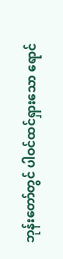ဘုန်းတော်တွင် ပါဝင်ထင်ရှားသော ရောင်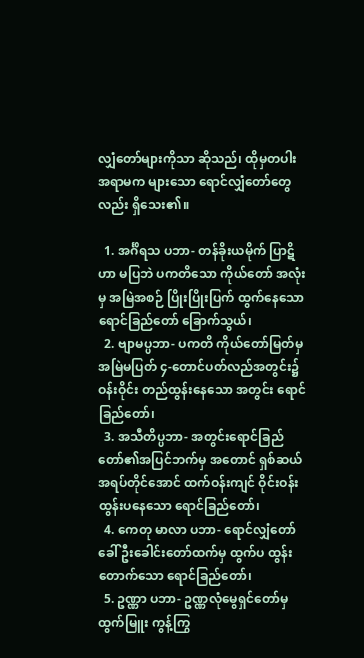လျှံတော်များကိုသာ ဆိုသည်၊ ထိုမှတပါး အရာမက များသော ရောင်လျှံတော်တွေလည်း ရှိသေး၏။

  1. အင်္ဂိရသ ပဘာ- တန်ခိုးယမိုက် ပြာဋိဟာ မပြဘဲ ပကတိသော ကိုယ်တော် အလုံးမှ အမြဲအစဉ် ပြိုးပြိုးပြက် ထွက်နေသော ရောင်ခြည်တော် ခြောက်သွယ်၊
  2. ဗျာမပ္ပဘာ- ပကတိ ကိုယ်တော်မြတ်မှ အမြဲမပြတ် ၄-တောင်ပတ်လည်အတွင်း၌ ဝန်းဝိုင်း တည်ထွန်းနေသော အတွင်း ရောင်ခြည်တော်၊
  3. အသီတိပ္ပဘာ- အတွင်းရောင်ခြည်တော်၏အပြင်ဘက်မှ အတောင် ရှစ်ဆယ် အရပ်တိုင်အောင် ထက်ဝန်းကျင် ဝိုင်းဝန်းထွန်းပနေသော ရောင်ခြည်တော်၊
  4. ကေတု မာလာ ပဘာ- ရောင်လျှံတော် ခေါ် ဦးခေါင်းတော်ထက်မှ ထွက်ပ ထွန်းတောက်သော ရောင်ခြည်တော်၊
  5. ဥဏ္ဏာ ပဘာ- ဥဏ္ဏလုံမွေရှင်တော်မှ ထွက်မြူး ကွန့်ကြွ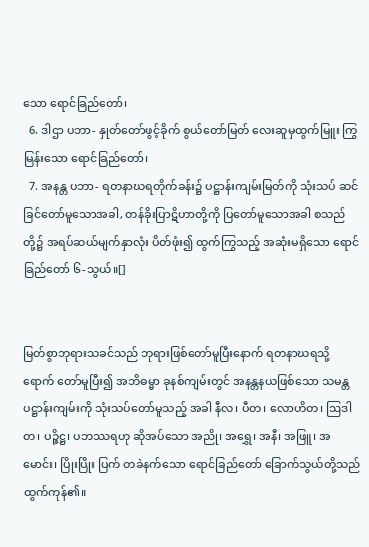သော ရောင်ခြည်တော်၊
  6. ဒါဌာ ပဘာ- နှုတ်တော်ဖွင့်ခိုက် စွယ်တော်မြတ် လေးဆူမှထွက်မြူး ကြွမြန်းသော ရောင်ခြည်တော်၊
  7. အနန္တ ပဘာ- ရတနာဃရတိုက်ခန်း၌ ပဋ္ဌာန်းကျမ်းမြတ်ကို သုံးသပ် ဆင်ခြင်တော်မူသောအခါ, တန်ခိုးပြာဋိဟာတို့ကို ပြတော်မူသောအခါ စသည်တို့၌ အရပ်ဆယ်မျက်နှာလုံး ပိတ်ဖုံး၍ ထွက်ကြွသည့် အဆုံးမရှိသော ရောင်ခြည်တော် ၆-သွယ်။[]


မြတ်စွာဘုရားသခင်သည် ဘုရားဖြစ်တော်မူပြီးနောက် ရတနာဃရသို့ ရောက် တော်မူပြီး၍ အဘိဓမ္မာ ခုနစ်ကျမ်းတွင် အနန္တနယဖြစ်သော သမန္တပဋ္ဌာန်းကျမ်းကို သုံးသပ်တော်မူသည့် အခါ နီလ၊ ပီတ၊ လောဟိတ၊ ဩဒါတ၊ ပဉ္ဇိဋ္ဌ၊ ပဘဿရဟု ဆိုအပ်သော အညို၊ အရွှေ၊ အနီ၊ အဖြူ၊ အမောင်း၊ ပြိုးပြိုး ပြက် တခဲနက်သော ရောင်ခြည်တော် ခြောက်သွယ်တို့သည် ထွက်ကုန်၏။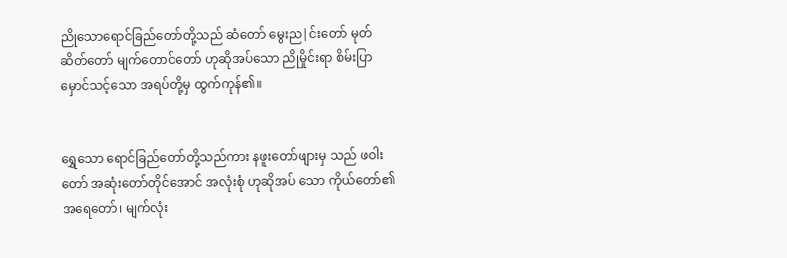ညိုသောရောင်ခြည်တော်တို့သည် ဆံတော် မွေးည|င်းတော် မုတ်ဆိတ်တော် မျက်တောင်တော် ဟုဆိုအပ်သော ညိုမှိုင်းရာ စိမ်းပြာမှောင်သင့်သော အရပ်တို့မှ ထွက်ကုန်၏။


ရွှေသော ရောင်ခြည်တော်တို့သည်ကား နဖူးတော်ဖျားမှ သည် ဖဝါးတော် အဆုံးတော်တိုင်အောင် အလုံးစုံ ဟုဆိုအပ် သော ကိုယ်တော်၏အရေတော်၊ မျက်လုံး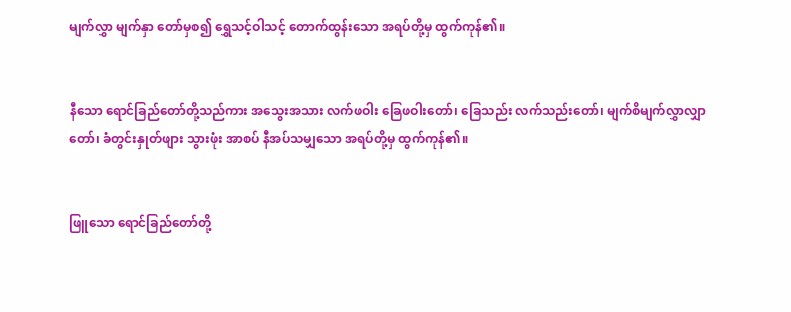မျက်လွှာ မျက်နှာ တော်မှစ၍ ရွှေသင့်ဝါသင့် တောက်ထွန်းသော အရပ်တို့မှ ထွက်ကုန်၏။


နီသော ရောင်ခြည်တော်တို့သည်ကား အသွေးအသား လက်ဖဝါး ခြေဖဝါးတော်၊ ခြေသည်း လက်သည်းတော်၊ မျက်စိမျက်လွှာလျှာတော်၊ ခံတွင်းနှုတ်ဖျား သွားဖုံး အာစပ် နီအပ်သမျှသော အရပ်တို့မှ ထွက်ကုန်၏။


ဖြူသော ရောင်ခြည်တော်တို့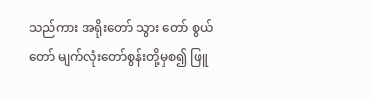သည်ကား အရိုးတော် သွား တော် စွယ်တော် မျက်လုံးတော်စွန်းတို့မှစ၍ ဖြူ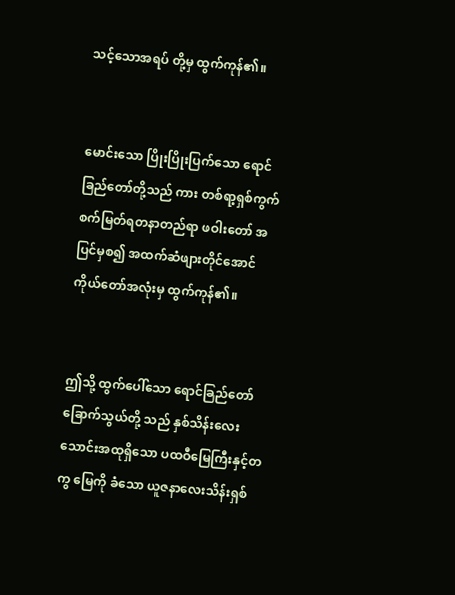သင့်သောအရပ် တို့မှ ထွက်ကုန်၏။


မောင်းသော ပြိုးပြိုးပြက်သော ရောင်ခြည်တော်တို့သည် ကား တစ်ရာ့ရှစ်ကွက် စက်မြတ်ရတနာတည်ရာ ဖဝါးတော် အပြင်မှစ၍ အထက်ဆံဖျားတိုင်အောင် ကိုယ်တော်အလုံးမှ ထွက်ကုန်၏။


ဤသို့ ထွက်ပေါ်သော ရောင်ခြည်တော် ခြောက်သွယ်တို့ သည် နှစ်သိန်းလေးသောင်းအထုရှိသော ပထဝီမြေကြီးနှင့်တကွ မြေကို ခံသော ယူဇနာလေးသိန်းရှစ်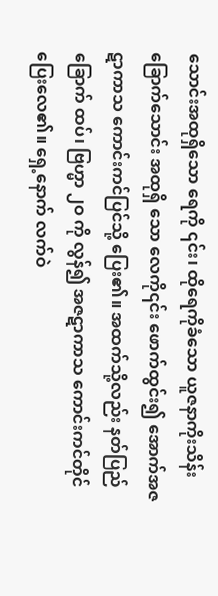သောင်းအထုရှိသော ရေကို ၎င်း၊ ထိုရေကိုခံသော ယူဇနာကိုးသိန်းခြောက်သောင်း အထုရှိ သော လေကို၎င်း ဖောက်ထွင်း၍ အောက်အဇဋာကာသ ကောင်းကင်ပြင်သို့ ပြေး၏။ အထက်သို့လည်း နတ်ပြည်ခြောက် ထပ်၊ ဗြဟ္မာ ၂ဝ ကို လွန်၍ အဇဋာကာသ ကောင်းကင်တိုင် ပြေးလေ၏။ ရှေ့နောက် လက်ဝဲ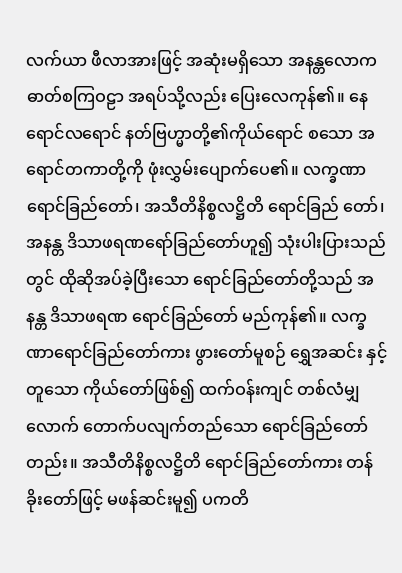လက်ယာ ဖီလာအားဖြင့် အဆုံးမရှိသော အနန္တလောကဓာတ်စကြဝဠာ အရပ်သို့လည်း ပြေးလေကုန်၏။ နေရောင်လရောင် နတ်ဗြဟ္မာတို့၏ကိုယ်ရောင် စသော အရောင်တကာတို့ကို ဖုံးလွှမ်းပျောက်ပေ၏။ လက္ခဏာရောင်ခြည်တော်၊ အသီတိနိစ္စလဋ္ဌိတိ ရောင်ခြည် တော်၊ အနန္တ ဒိသာဖရဏရော်ခြည်တော်ဟူ၍ သုံးပါးပြားသည် တွင် ထိုဆိုအပ်ခဲ့ပြီးသော ရောင်ခြည်တော်တို့သည် အနန္တ ဒိသာဖရဏ ရောင်ခြည်တော် မည်ကုန်၏။ လက္ခဏာရောင်ခြည်တော်ကား ဖွားတော်မူစဉ် ရွှေအဆင်း နှင့်တူသော ကိုယ်တော်ဖြစ်၍ ထက်ဝန်းကျင် တစ်လံမျှလောက် တောက်ပလျက်တည်သော ရောင်ခြည်တော်တည်း။ အသီတိနိစ္စလဋ္ဌိတိ ရောင်ခြည်တော်ကား တန်ခိုးတော်ဖြင့် မဖန်ဆင်းမူ၍ ပကတိ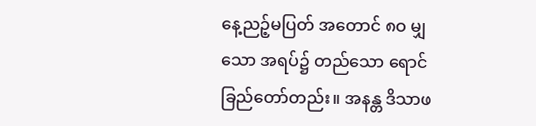နေ့ညဉ့်မပြတ် အတောင် ၈ဝ မျှသော အရပ်၌ တည်သော ရောင်ခြည်တော်တည်း။ အနန္တ ဒိသာဖ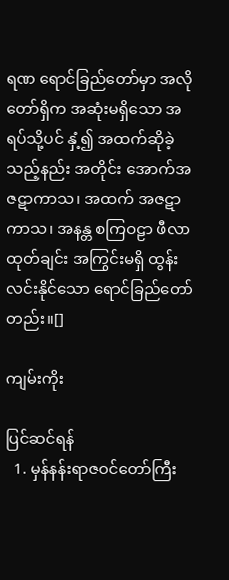ရဏ ရောင်ခြည်တော်မှာ အလိုတော်ရှိက အဆုံးမရှိသော အရပ်သို့ပင် နှံ့၍ အထက်ဆိုခဲ့သည့်နည်း အတိုင်း အောက်အဇဋာကာသ၊ အထက် အဇဋာကာသ၊ အနန္တ စကြဝဠာ ဖီလာထုတ်ချင်း အကြွင်းမရှိ ထွန်းလင်းနိုင်သော ရောင်ခြည်တော်တည်း။[]

ကျမ်းကိုး

ပြင်ဆင်ရန်
  1. မှန်နန်းရာဇဝင်တော်ကြီး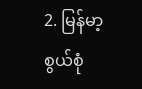2. မြန်မာ့စွယ်စုံ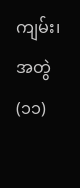ကျမ်း၊ အတွဲ(၁၁)